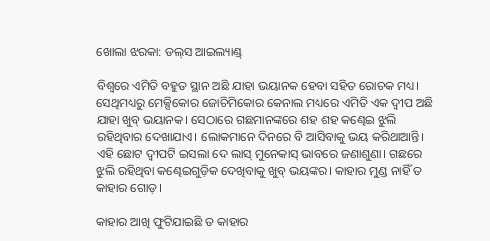ଖୋଲା ଝରକା: ଡଲ୍‌ସ ଆଇଲ୍ୟାଣ୍ଡ୍‌

ବିଶ୍ବରେ ଏମିତି ବହୁତ ସ୍ଥାନ ଅଛି ଯାହା ଭୟାନକ ହେବା ସହିତ ରୋଚକ ମଧ୍ୟ। ସେଥିମଧ୍ୟରୁ ମେକ୍ସିକୋର ଜୋଚିମିକୋର କେନାଲ ମଧ୍ୟରେ ଏମିତି ଏକ ଦ୍ବୀପ ଅଛି ଯାହା ଖୁବ୍‌ ଭୟାନକ। ସେଠାରେ ଗଛମାନଙ୍କରେ ଶହ ଶହ କଣ୍ଢେଇ ଝୁଲି ରହିଥିବାର ଦେଖାଯାଏ। ଲୋକମାନେ ଦିନରେ ବି ଆସିବାକୁ ଭୟ କରିଥାଆନ୍ତି। ଏହି ଛୋଟ ଦ୍ବୀପଟି ଇସଲା ଦେ ଲାସ୍‌ ମୁନେକାସ୍‌ ଭାବରେ ଜଣାଶୁଣା। ଗଛରେ ଝୁଲି ରହିଥିବା କଣ୍ଢେଇଗୁଡ଼ିକ ଦେଖିବାକୁ ଖୁବ୍‌ ଭୟଙ୍କର। କାହାର ମୁଣ୍ଡ ନାହିଁ ତ କାହାର ଗୋଡ଼।

କାହାର ଆଖି ଫୁଟିଯାଇଛି ତ କାହାର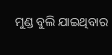ମୁଣ୍ଡ ବୁଲି ଯାଇଥିବାର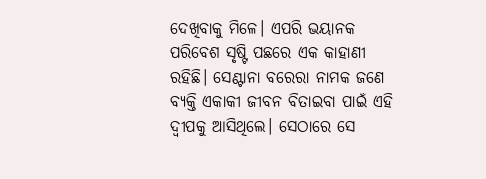ଦେଖିବାକୁ ମିଳେ। ଏପରି ଭୟାନକ ପରିବେଶ ସୃଷ୍ଟି ପଛରେ ଏକ କାହାଣୀ ରହିଛି। ସେଣ୍ଟାନା ବରେରା ନାମକ ଜଣେ ବ୍ୟକ୍ତି ଏକାକୀ ଜୀବନ ବିତାଇବା ପାଇଁ ଏହି ଦ୍ବୀପକୁ ଆସିଥିଲେ। ସେଠାରେ ସେ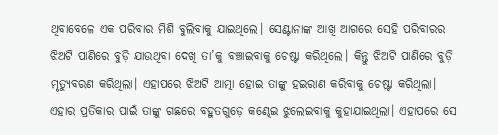ଥିବାବେଳେ ଏକ ପରିବାର ମିଶି ‌ବୁଲିବାକୁ ଯାଇଥିଲେ। ସେଣ୍ଟାନାଙ୍କ ଆଖି ଅ‌ାଗରେ ସେହି ପରିବାରର ଝିଅଟି ପାଣିରେ ବୁଡ଼ି ଯାଉଥିବା ଦେଖି ତା’କୁ ବଞ୍ଚାଇବାକୁ ଚେଷ୍ଟା କରିଥିଲେ। କିନ୍ତୁ ଝିଅଟି ପାଣିରେ ବୁଡ଼ି ମୃତ୍ୟୁବରଣ କରିଥିଲା। ଏହାପରେ ଝିଅଟି ଆତ୍ମା ହୋଇ ତାଙ୍କୁ ହଇରାଣ କରିବାକୁ ଚେଷ୍ଟା କରିଥିଲା। ଏହାର ପ୍ରତିକାର ପାଇଁ ତାଙ୍କୁ ଗଛରେ ବହୁତଗୁଡ଼େ କଣ୍ଢେଇ ଝୁଲେଇବାକୁ କୁହାଯାଇଥିଲା। ଏହାପରେ ସେ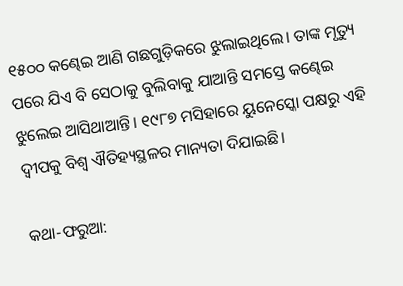୧୫୦୦ କଣ୍ଢେଇ ଆଣି ଗଛଗୁଡ଼ିକରେ ଝୁଲାଇଥିଲେ। ତାଙ୍କ ମୃତ୍ୟୁ ପରେ ଯିଏ ବି ସେଠାକୁ ବୁଲିବାକୁ ଯାଆନ୍ତି ସମସ୍ତେ କଣ୍ଢେଇ ଝୁଲେଇ ଆସିଥାଆନ୍ତି। ୧୯୮୭ ମସିହାରେ ୟୁନେସ୍କୋ ପକ୍ଷରୁ ଏହି ଦ୍ବୀପକୁ ବିଶ୍ବ ଐତିହ୍ୟସ୍ଥଳର ମାନ୍ୟତା ଦିଯାଇଛି।

କଥା-ଫରୁଆ: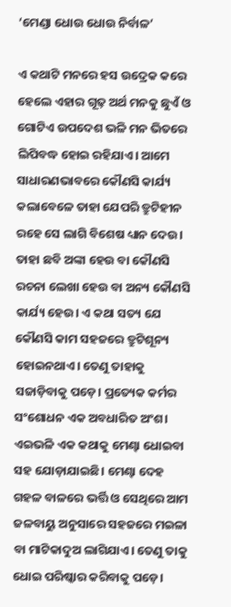‘ମେଣ୍ଡା ଧୋଉ ଧୋଉ ନିର୍ବାଳ’

ଏ କଥାଟି ମନରେ ହସ ଉଦ୍ରେକ କରେ ହେଲେ ଏହାର ଗୂଢ଼ ଅର୍ଥ ମନକୁ ଛୁଏଁ ଓ ଗୋଟିଏ ଉପଦେଶ ଭଳି ମନ ଭିତରେ ଲିପିବଦ୍ଧ ହୋଇ ରହିଯାଏ। ଆମେ ସାଧାରଣଭାବରେ କୌଣସି କାର୍ଯ୍ୟ କଲାବେଳେ ତାହା ଯେପରି ତ୍ରୁଟିହୀନ ରହେ ସେ ଲାଗି ବିଶେଷ ଧ୍ୟାନ ଦେଉ। ତାହା ଛବି ଅଙ୍କା ହେଉ ବା କୌଣସି ରଚନା ଲେଖା ହେଉ ବା ଅନ୍ୟ କୌଣସି କାର୍ଯ୍ୟ ହେଉ। ଏ କଥା ସତ୍ୟ ଯେ କୌଣସି କାମ ସହଜରେ ତ୍ରୁଟିଶୂନ୍ୟ ହୋଇନଥାଏ। ତେଣୁ ତାହାକୁ ସଜାଡ଼ିବାକୁ ପଡ଼େ। ପ୍ରତ୍ୟେକ କର୍ମର ସଂଶୋଧନ ଏକ ଅବଧାରିତ ଅଂଶ। ଏଇଭଳି ଏକ କଥାକୁ ମେଣ୍ଢା ଧୋଇବା ସହ ଯୋଡ଼ାଯାଇଛି। ମେଣ୍ଢା ଦେହ ଗହଳ ବାଳରେ ଭର୍ତ୍ତି ଓ ସେଥିରେ ଆମ ଜଳବାୟୁ ଅନୁସାରେ ସହଜରେ ମଇଳା ବା ମାଟିକାଦୁଅ ଲାଗିଯାଏ। ତେଣୁ ତାକୁ ଧୋଇ ପରିଷ୍କାର କରିବାକୁ ପଡ଼େ।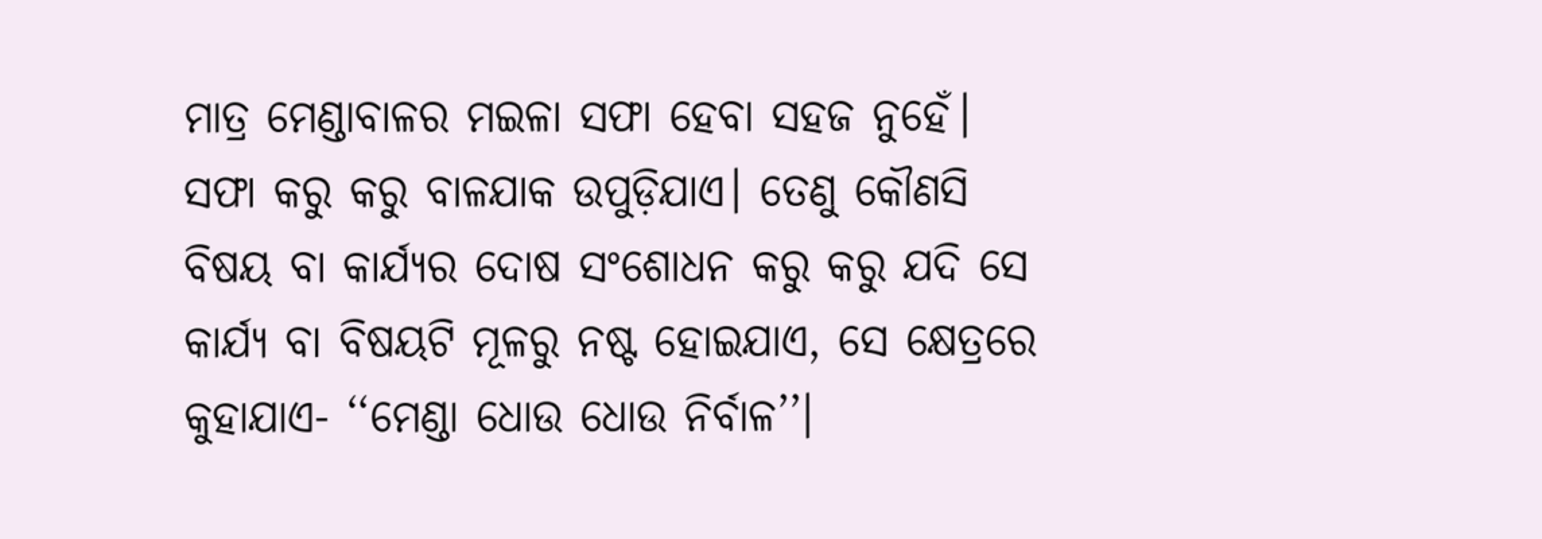ମାତ୍ର ମେଣ୍ଡାବାଳର ମଇଳା ସଫା ହେବା ସହଜ ନୁହେଁ। ସଫା କରୁ କରୁ ବାଳଯାକ ଉପୁଡ଼ିଯାଏ। ତେଣୁ କୌଣସି ବିଷୟ ବା କାର୍ଯ୍ୟର ଦୋଷ ସଂଶୋଧନ କରୁ କରୁ ଯଦି ସେ କାର୍ଯ୍ୟ ବା ବିଷୟଟି ମୂଳରୁ ନଷ୍ଟ ହୋଇଯାଏ, ସେ କ୍ଷେତ୍ରରେ କୁହାଯାଏ- ‘‘ମେଣ୍ଡା ଧୋଉ ଧୋଉ ନିର୍ବାଳ’’।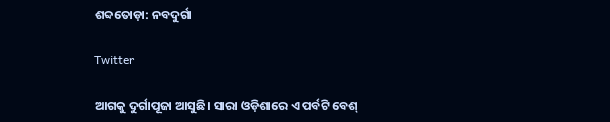ଶବ୍ଦତୋଡ଼ା: ନବଦୁର୍ଗା

Twitter

ଆଗକୁ ଦୁର୍ଗାପୂଜା ଆସୁଛି। ସାରା ଓଡ଼ିଶାରେ ଏ ପର୍ବଟି ବେଶ୍‌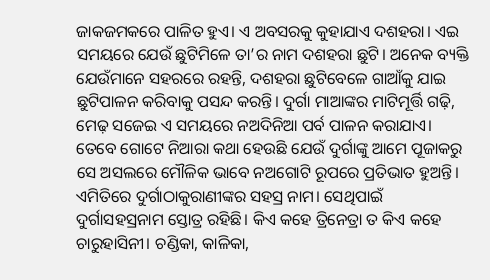ଜାକଜମକରେ ପାଳିତ ହୁଏ। ଏ ଅବସରକୁ କୁହାଯାଏ ଦଶହରା। ଏଇ ସମୟରେ ଯେଉଁ ଛୁଟିମିଳେ ତା’ର ନାମ ଦଶହରା ଛୁଟି। ଅନେକ ବ୍ୟକ୍ତି ଯେଉଁମାନେ ସହରରେ ରହନ୍ତି, ଦଶହରା ଛୁଟିବେଳେ ଗାଆଁକୁ ଯାଇ ଛୁଟିପାଳନ କରିବାକୁ ପସନ୍ଦ କରନ୍ତି। ଦୁର୍ଗା ମାଆଙ୍କର ମାଟିମୂର୍ତ୍ତି ଗଢ଼ି, ମେଢ଼ ସଜେଇ ଏ ସମୟରେ ନଅଦିନିଆ ପର୍ବ ପାଳନ କରାଯାଏ। ତେବେ ଗୋଟେ ନିଆରା କଥା ହେଉଛି ଯେଉଁ ଦୁର୍ଗାଙ୍କୁ ଆମେ ପୂଜାକରୁ ସେ ଅସଲରେ ମୌଳିକ ଭାବେ ନଅଗୋଟି ରୂପରେ ପ୍ରତିଭାତ ହୁଅନ୍ତି। ଏମିତିରେ ଦୁର୍ଗାଠାକୁରାଣୀଙ୍କର ସହସ୍ର ନାମ। ସେଥିପାଇଁ ଦୁର୍ଗାସହସ୍ରନାମ ସ୍ତୋତ୍ର ରହିଛି। କିଏ କହେ ତ୍ରିନେତ୍ରା ତ କିଏ କହେ ଚାରୁହାସିନୀ। ଚଣ୍ଡିକା, କାଳିକା,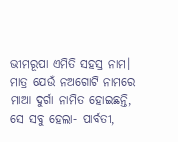ଭୀମରୂପା ଏମିତି ସହସ୍ର ନାମ। ମାତ୍ର ଯେଉଁ ନଅଗୋଟି ନାମରେ ମାଆ ଦୁର୍ଗା ନାମିତ ହୋଇଛନ୍ତି, ସେ ସବୁ ହେଲା- ପାର୍ବତୀ,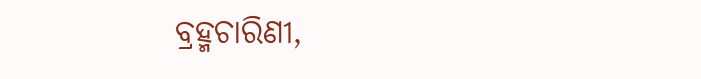ବ୍ରହ୍ମଚାରିଣୀ,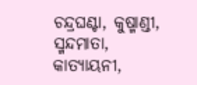ଚନ୍ଦ୍ରଘଣ୍ଟା, କୁଷ୍ମାଣ୍ଡୀ, ସ୍ମନ୍ଦମାତା, କାତ୍ୟାୟନୀ,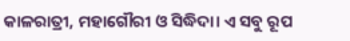କାଳରାତ୍ରୀ, ମହାଗୌରୀ ଓ ସିଦ୍ଧିଦା। ଏ ସବୁ ରୂପ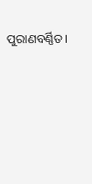ପୁରାଣବର୍ଣ୍ଣିତ।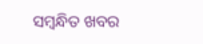ସମ୍ବନ୍ଧିତ ଖବର